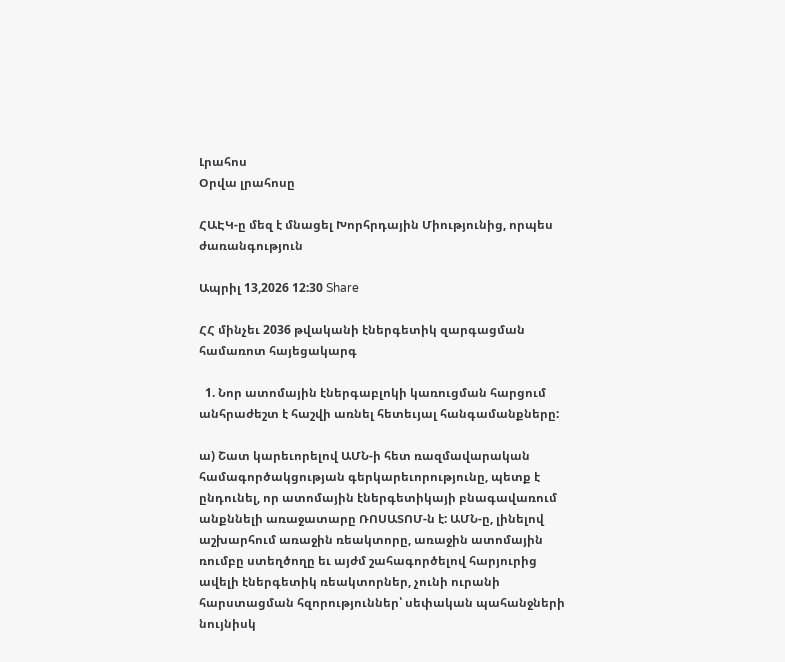Լրահոս
Օրվա լրահոսը

ՀԱԷԿ-ը մեզ է մնացել Խորհրդային Միությունից, որպես ժառանգություն

Ապրիլ 13,2026 12:30 Share

ՀՀ մինչեւ 2036 թվականի էներգետիկ զարգացման համառոտ հայեցակարգ

  1. Նոր ատոմային էներգաբլոկի կառուցման հարցում անհրաժեշտ է հաշվի առնել հետեւյալ հանգամանքները:

ա) Շատ կարեւորելով ԱՄՆ-ի հետ ռազմավարական համագործակցության գերկարեւորությունը, պետք է ընդունել, որ ատոմային էներգետիկայի բնագավառում անքննելի առաջատարը ՌՈՍԱՏՈՄ-ն է: ԱՄՆ-ը, լինելով աշխարհում առաջին ռեակտորը, առաջին ատոմային ռումբը ստեղծողը եւ այժմ շահագործելով հարյուրից ավելի էներգետիկ ռեակտորներ, չունի ուրանի հարստացման հզորություններ՝ սեփական պահանջների նույնիսկ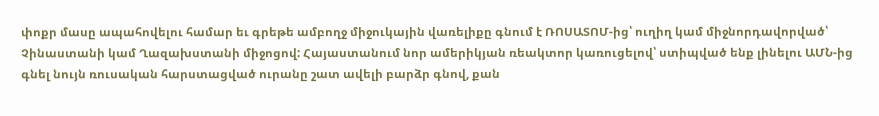փոքր մասը ապահովելու համար եւ գրեթե ամբողջ միջուկային վառելիքը գնում է ՌՈՍԱՏՈՄ-ից՝ ուղիղ կամ միջնորդավորված՝ Չինաստանի կամ Ղազախստանի միջոցով: Հայաստանում նոր ամերիկյան ռեակտոր կառուցելով՝ ստիպված ենք լինելու ԱՄՆ-ից գնել նույն ռուսական հարստացված ուրանը շատ ավելի բարձր գնով, քան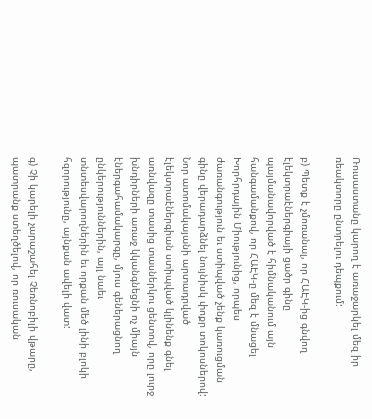Ռուսաստանը կարող է առաջարկել մեզ իր ռեակտորը ընտրելու դեպքում:

բ) Պետք է չմոռանալ, որ ՀԱԷԿ-ից գնվող էլեկտրաէներգիայի ցածր գինը պայմանավորված է հիմնականում այն հանգամանքով, որ ՀԱԷԿ-ը մեզ է մնացել Խորհրդային Միությունից, որպես ժառանգություն եւ ստիպված չենք կառուցման գինը վերադարձնել նույնիսկ փոքր տոկոսներով: Նոր ատոմակայանի արտադրված էլեկտրաէներգիան ստիպված կլինենք գնել առնվազը տասից տասներկու ցենտով, որը լուրջ խնդիրների առաջ կկանգնեցնի ոչ միայն էներգահամակարգը, մյուս գեներացնող ընկերություններին, այլ նաեւ տնտեսվարողներին եւ որքան մեծ լինի բլոկի հզորությունը, այնքան ավելի վատ:

գ) Չի կարելի չարաշահել Չեռնոբիլի վթարը, պատրանք ստեղծելով, որ ռուսական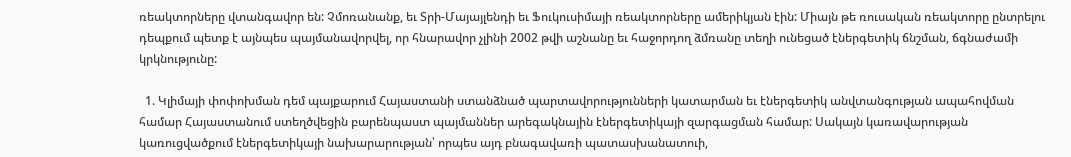ռեակտորները վտանգավոր են: Չմոռանանք, եւ Տրի-Մայայլենդի եւ Ֆուկուսիմայի ռեակտորները ամերիկյան էին: Միայն թե ռուսական ռեակտորը ընտրելու դեպքում պետք է այնպես պայմանավորվել, որ հնարավոր չլինի 2002 թվի աշնանը եւ հաջորդող ձմռանը տեղի ունեցած էներգետիկ ճնշման, ճգնաժամի կրկնությունը:

  1. Կլիմայի փոփոխման դեմ պայքարում Հայաստանի ստանձնած պարտավորությունների կատարման եւ էներգետիկ անվտանգության ապահովման համար Հայաստանում ստեղծվեցին բարենպաստ պայմաններ արեգակնային էներգետիկայի զարգացման համար: Սակայն կառավարության կառուցվածքում էներգետիկայի նախարարության՝ որպես այդ բնագավառի պատասխանատուի,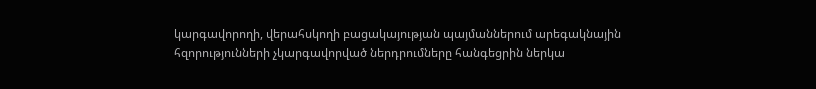կարգավորողի, վերահսկողի բացակայության պայմաններում արեգակնային հզորությունների չկարգավորված ներդրումները հանգեցրին ներկա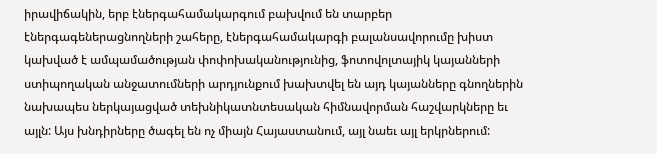իրավիճակին, երբ էներգահամակարգում բախվում են տարբեր էներգագեներացնողների շահերը, էներգահամակարգի բալանսավորումը խիստ կախված է ամպամածության փոփոխականությունից, ֆոտովոլտայիկ կայանների ստիպողական անջատումների արդյունքում խախտվել են այդ կայանները գնողներին նախապես ներկայացված տեխնիկատնտեսական հիմնավորման հաշվարկները եւ այլն: Այս խնդիրները ծագել են ոչ միայն Հայաստանում, այլ նաեւ այլ երկրներում: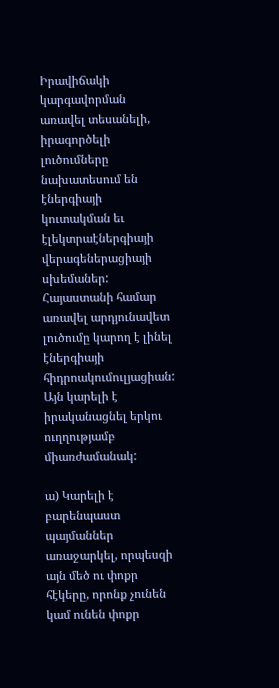Իրավիճակի կարգավորման առավել տեսանելի, իրագործելի լուծումները նախատեսում են էներգիայի կուտակման եւ էլեկտրաէներգիայի վերագեներացիայի սխեմաներ: Հայաստանի համար առավել արդյունավետ լուծումը կարող է լինել էներգիայի հիդրոակումուլյացիան: Այն կարելի է իրականացնել երկու ուղղությամբ միառժամանակ:

ա) Կարելի է բարենպաստ պայմաններ առաջարկել, որպեսզի այն մեծ ու փոքր հէկերը, որոնք չունեն կամ ունեն փոքր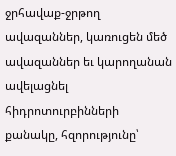ջրհավաք-ջրթող ավազաններ, կառուցեն մեծ ավազաններ եւ կարողանան ավելացնել հիդրոտուրբինների քանակը, հզորությունը՝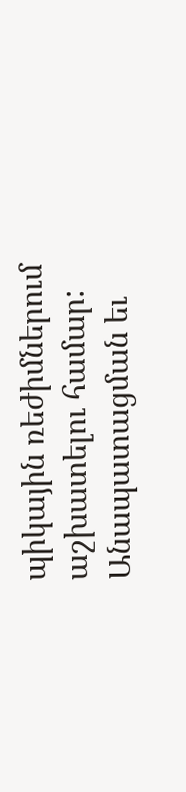պիկային ռեժիմներում աշխատելու համար: Անապատացման եւ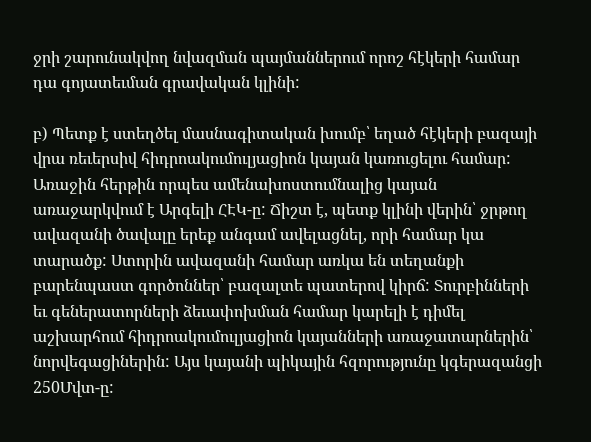ջրի շարունակվող նվազման պայմաններում որոշ հէկերի համար դա գոյատեւման գրավական կլինի:

բ) Պետք է ստեղծել մասնագիտական խումբ՝ եղած հէկերի բազայի վրա ռեւերսիվ հիդրոակումուլյացիոն կայան կառուցելու համար: Առաջին հերթին որպես ամենախոստումնալից կայան առաջարկվում է Արգելի ՀԷԿ-ը: Ճիշտ է, պետք կլինի վերին՝ ջրթող ավազանի ծավալը երեք անգամ ավելացնել, որի համար կա տարածք: Ստորին ավազանի համար առկա են տեղանքի բարենպաստ գործոններ՝ բազալտե պատերով կիրճ: Տուրբինների եւ գեներատորների ձեւափոխման համար կարելի է դիմել աշխարհում հիդրոակումուլյացիոն կայանների առաջատարներին՝ նորվեգացիներին: Այս կայանի պիկային հզորությունը կգերազանցի 250Մվտ-ը: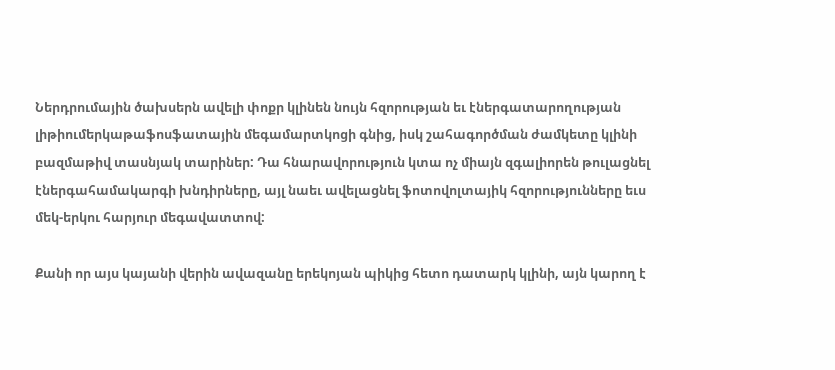Ներդրումային ծախսերն ավելի փոքր կլինեն նույն հզորության եւ էներգատարողության լիթիումերկաթաֆոսֆատային մեգամարտկոցի գնից, իսկ շահագործման ժամկետը կլինի բազմաթիվ տասնյակ տարիներ: Դա հնարավորություն կտա ոչ միայն զգալիորեն թուլացնել էներգահամակարգի խնդիրները, այլ նաեւ ավելացնել ֆոտովոլտայիկ հզորությունները եւս մեկ-երկու հարյուր մեգավատտով:

Քանի որ այս կայանի վերին ավազանը երեկոյան պիկից հետո դատարկ կլինի, այն կարող է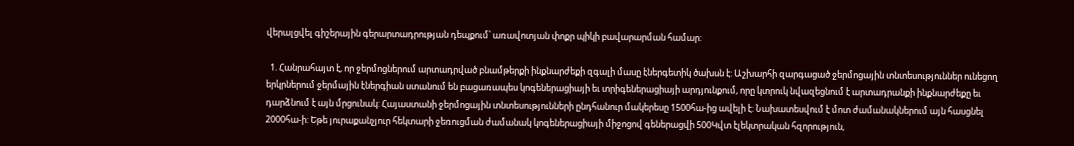վերալցվել գիշերային գերարտադրության դեպքում՝ առավոտյան փոքր պիկի բավարարման համար:

  1. Հանրահայտ է, որ ջերմոցներում արտադրված բնամթերքի ինքնարժեքի զգալի մասը էներգետիկ ծախսն է: Աշխարհի զարգացած ջերմոցային տնտեսություններ ունեցող երկրներում ջերմային էներգիան ստանում են բացառապես կոգեներացիայի եւ տրիգեներացիայի արդյունքում, որը կտրուկ նվազեցնում է արտադրանքի ինքնարժեքը եւ դարձնում է այն մրցունակ: Հայաստանի ջերմոցային տնտեսությունների ընդհանուր մակերեսը 1500հա-ից ավելի է: Նախատեսվում է մոտ ժամանակներում այն հասցնել 2000հա-ի: Եթե յուրաքանչյուր հեկտարի ջեռուցման ժամանակ կոգեներացիայի միջոցով գեներացվի 500Կվտ էլեկտրական հզորություն,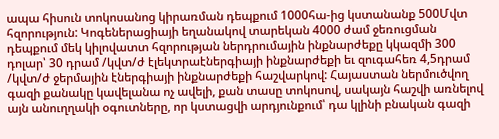ապա հիսուն տոկոսանոց կիրառման դեպքում 1000հա-ից կստանանք 500Մվտ հզորություն: Կոգեներացիայի եղանակով տարեկան 4000 ժամ ջեռուցման դեպքում մեկ կիլովատտ հզորության ներդրումային ինքնարժեքը կկազմի 300 դոլար՝ 30 դրամ /կվտ/ժ էլեկտրաէներգիայի ինքնարժեքի եւ զուգահեռ 4,5դրամ /կվտ/ժ ջերմային էներգիայի ինքնարժեքի հաշվարկով: Հայաստան ներմուծվող գազի քանակը կավելանա ոչ ավելի, քան տասը տոկոսով, սակայն հաշվի առնելով այն անուղղակի օգուտները, որ կստացվի արդյունքում՝ դա կլինի բնական գազի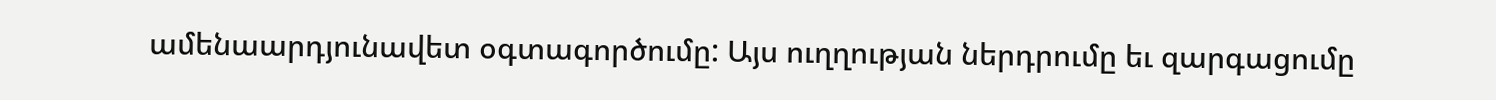ամենաարդյունավետ օգտագործումը: Այս ուղղության ներդրումը եւ զարգացումը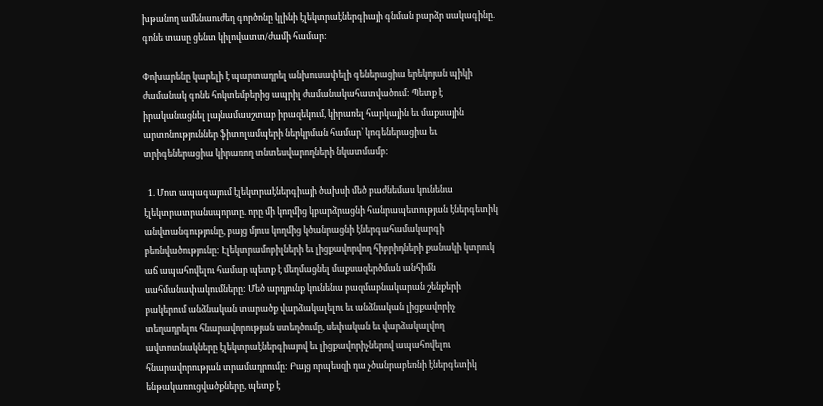խթանող ամենաուժեղ գործոնը կլինի էլեկտրաէներգիայի գնման բարձր սակագինը. գոնե տասը ցենտ կիլովատտ/ժամի համար:

Փոխարենը կարելի է պարտադրել անխուսափելի գեներացիա երեկոյան պիկի ժամանակ գոնե հոկտեմբերից ապրիլ ժամանակահատվածում: Պետք է իրականացնել լայնամասշտաբ իրազեկում, կիրառել հարկային եւ մաքսային արտոնություններ ֆիտոլամպերի ներկրման համար՝ կոգեներացիա եւ տրիգեներացիա կիրառող տնտեսվարողների նկատմամբ:

  1. Մոտ ապագայում էլեկտրաէներգիայի ծախսի մեծ բաժնեմաս կունենա էլեկտրատրանսպորտը. որը մի կողմից կբարձրացնի հանրապետության էներգետիկ անվտանգությունը, բայց մյուս կողմից կծանրացնի էներգահամակարգի բեռնվածությունը: Էլեկտրամոբիլների եւ լիցքավորվող հիբրիդների քանակի կտրուկ աճ ապահովելու համար պետք է մեղմացնել մաքսազերծման անհիմն սահմանափակումները: Մեծ արդյունք կունենա բազմաբնակարան շենքերի բակերում անձնական տարածք վարձակալելու եւ անձնական լիցքավորիչ տեղադրելու հնարավորության ստեղծումը, սեփական եւ վարձակալվող ավտոտնակները էլեկտրաէներգիայով եւ լիցքավորիչներով ապահովելու հնարավորության տրամադրումը: Բայց որպեսզի դա չծանրաբեռնի էներգետիկ ենթակառուցվածքները, պետք է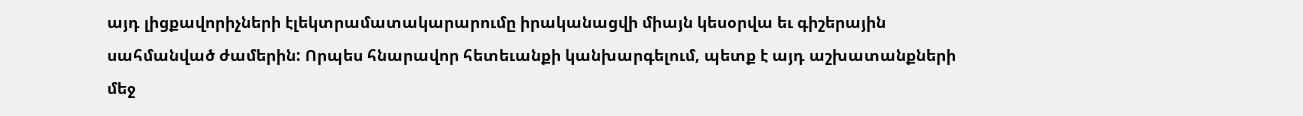այդ լիցքավորիչների էլեկտրամատակարարումը իրականացվի միայն կեսօրվա եւ գիշերային սահմանված ժամերին: Որպես հնարավոր հետեւանքի կանխարգելում, պետք է այդ աշխատանքների մեջ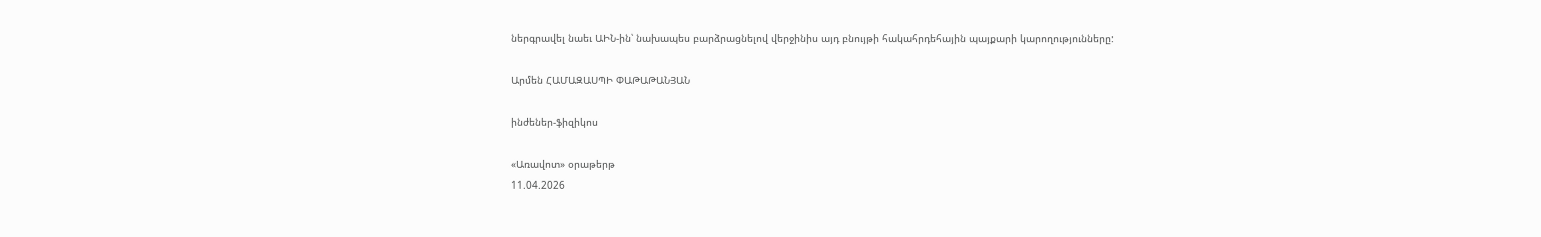ներգրավել նաեւ ԱԻՆ-ին՝ նախապես բարձրացնելով վերջինիս այդ բնույթի հակահրդեհային պայքարի կարողությունները:

Արմեն ՀԱՄԱԶԱՍՊԻ ՓԱԹԱԹԱՆՅԱՆ

ինժեներ-ֆիզիկոս

«Առավոտ» օրաթերթ
11.04.2026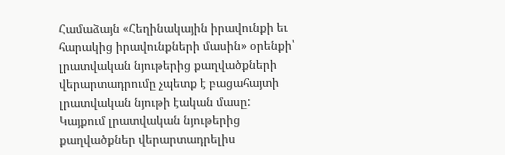Համաձայն «Հեղինակային իրավունքի եւ հարակից իրավունքների մասին» օրենքի՝ լրատվական նյութերից քաղվածքների վերարտադրումը չպետք է բացահայտի լրատվական նյութի էական մասը: Կայքում լրատվական նյութերից քաղվածքներ վերարտադրելիս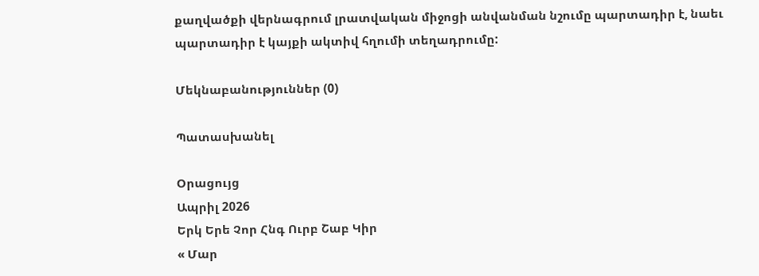քաղվածքի վերնագրում լրատվական միջոցի անվանման նշումը պարտադիր է, նաեւ պարտադիր է կայքի ակտիվ հղումի տեղադրումը:

Մեկնաբանություններ (0)

Պատասխանել

Օրացույց
Ապրիլ 2026
Երկ Երե Չոր Հնգ Ուրբ Շաբ Կիր
« Մար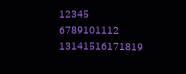12345
6789101112
13141516171819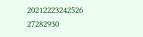20212223242526
27282930